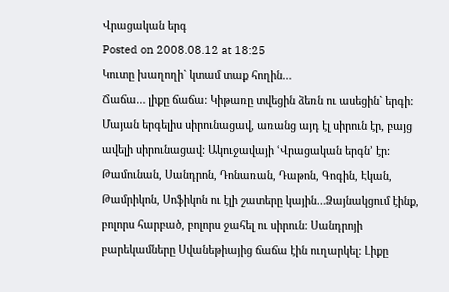Վրացական երգ
Posted on 2008.08.12 at 18:25
Կուտը խաղողի` կտամ տաք հողին…
Ճաճա… լիքը ճաճա: Կիթառը տվեցին ձեռն ու ասեցին` երգի: Մայան երգելիս սիրունացավ, առանց այդ էլ սիրուն էր, բայց ավելի սիրունացավ: Ակուջավայի ՙՎրացական երգն՚ էր: Թամունան, Սանդրոն, Դոնառան, Դաթոն, Գոգին, Էկան, Թամրիկոն, Սոֆիկոն ու էլի շատերը կային…Ձայնակցում էինք, բոլորս հարբած, բոլորս ջահել ու սիրուն: Սանդրոյի բարեկամները Սվանեթիայից ճաճա էին ուղարկել: Լիքը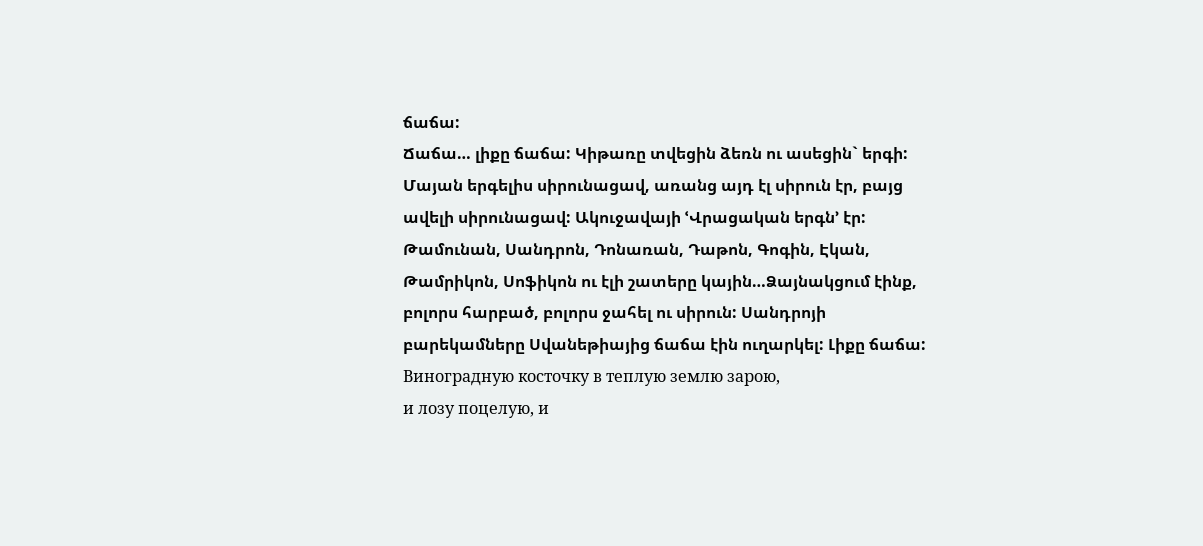ճաճա:
Ճաճա… լիքը ճաճա: Կիթառը տվեցին ձեռն ու ասեցին` երգի: Մայան երգելիս սիրունացավ, առանց այդ էլ սիրուն էր, բայց ավելի սիրունացավ: Ակուջավայի ՙՎրացական երգն՚ էր: Թամունան, Սանդրոն, Դոնառան, Դաթոն, Գոգին, Էկան, Թամրիկոն, Սոֆիկոն ու էլի շատերը կային…Ձայնակցում էինք, բոլորս հարբած, բոլորս ջահել ու սիրուն: Սանդրոյի բարեկամները Սվանեթիայից ճաճա էին ուղարկել: Լիքը ճաճա:
Виноградную косточку в теплую землю зарою,
и лозу поцелую, и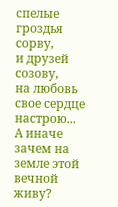спелые гроздья сорву,
и друзей созову,
на любовь свое сердце настрою...
А иначе зачем на земле этой вечной живу?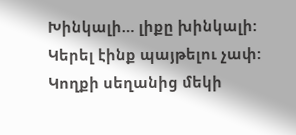Խինկալի… լիքը խինկալի: Կերել էինք պայթելու չափ: Կողքի սեղանից մեկի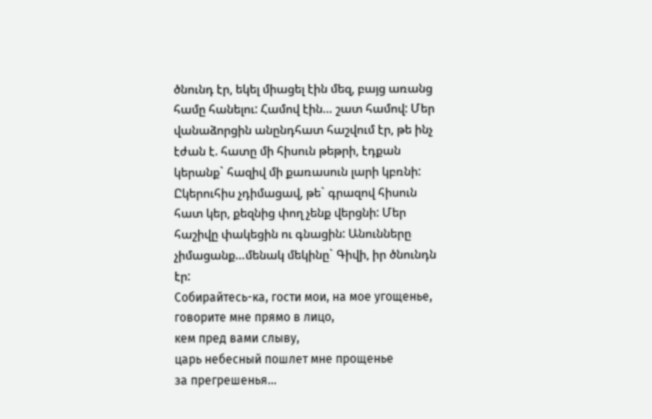ծնունդ էր, եկել միացել էին մեզ, բայց առանց համը հանելու: Համով էին… շատ համով: Մեր վանաձորցին անընդհատ հաշվում էր, թե ինչ էժան է. հատը մի հիսուն թեթրի, էդքան կերանք` հազիվ մի քառասուն լարի կբռնի: Ըկերուհիս չդիմացավ, թե` գրազով հիսուն հատ կեր, քեզնից փող չենք վերցնի: Մեր հաշիվը փակեցին ու գնացին: Անունները չիմացանք…մենակ մեկինը` Գիվի, իր ծնունդն էր:
Собирайтесь-ка, гости мои, на мое угощенье,
говорите мне прямо в лицо,
кем пред вами слыву,
царь небесный пошлет мне прощенье
за прегрешенья...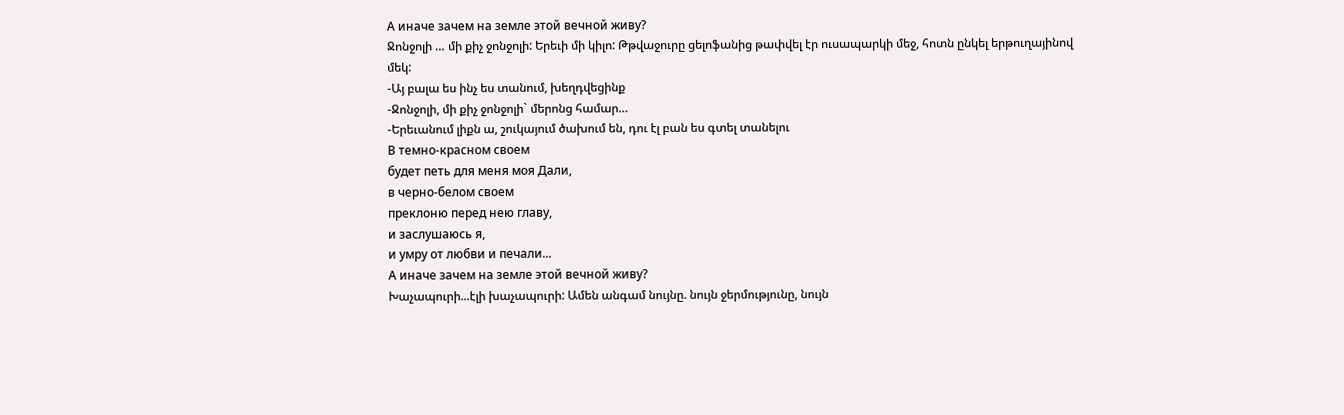А иначе зачем на земле этой вечной живу?
Ջոնջոլի … մի քիչ ջոնջոլի: Երեւի մի կիլո: Թթվաջուրը ցելոֆանից թափվել էր ուսապարկի մեջ, հոտն ընկել երթուղայինով մեկ:
-Այ բալա ես ինչ ես տանում, խեղդվեցինք
-Ջոնջոլի, մի քիչ ջոնջոլի` մերոնց համար…
-Երեւանում լիքն ա, շուկայում ծախում են, դու էլ բան ես գտել տանելու
В темно-красном своем
будет петь для меня моя Дали,
в черно-белом своем
преклоню перед нею главу,
и заслушаюсь я,
и умру от любви и печали...
А иначе зачем на земле этой вечной живу?
Խաչապուրի...էլի խաչապուրի: Ամեն անգամ նույնը. նույն ջերմությունը, նույն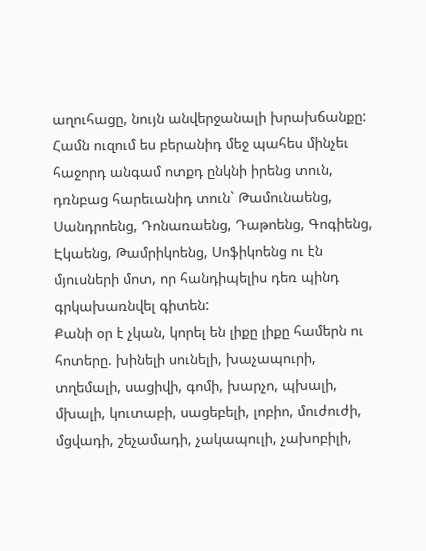աղուհացը, նույն անվերջանալի խրախճանքը: Համն ուզում ես բերանիդ մեջ պահես մինչեւ հաջորդ անգամ ոտքդ ընկնի իրենց տուն, դռնբաց հարեւանիդ տուն` Թամունաենց, Սանդրոենց, Դոնառաենց, Դաթոենց, Գոգիենց, Էկաենց, Թամրիկոենց, Սոֆիկոենց ու էն մյուսների մոտ, որ հանդիպելիս դեռ պինդ գրկախառնվել գիտեն:
Քանի օր է չկան, կորել են լիքը լիքը համերն ու հոտերը. խինելի սունելի, խաչապուրի, տղեմալի, սացիվի, գոմի, խարչո, պխալի, մխալի, կուտաբի, սացեբելի, լոբիո, մուժուժի, մցվադի, շեչամադի, չակապուլի, չախոբիլի,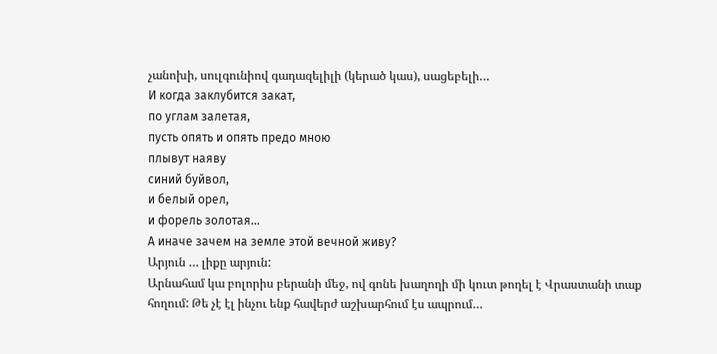չանոխի, սուլգունիով գադազելիլի (կերած կաս), սացեբելի…
И когда заклубится закат,
по углам залетая,
пусть опять и опять предо мною
плывут наяву
синий буйвол,
и белый орел,
и форель золотая...
А иначе зачем на земле этой вечной живу?
Արյուն … լիքը արյուն:
Արնահամ կա բոլորիս բերանի մեջ, ով գոնե խաղողի մի կուտ թողել է Վրաստանի տաք հողում: Թե չէ էլ ինչու ենք հավերժ աշխարհում էս ապրում…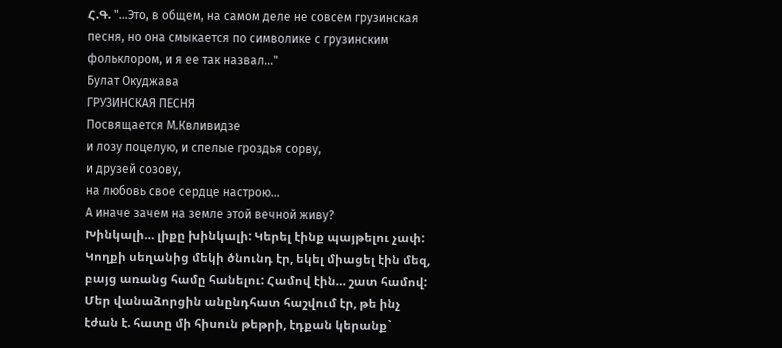Հ.Գ. "...Это, в общем, на самом деле не совсем грузинская песня, но она смыкается по символике с грузинским фольклором, и я ее так назвал..."
Булат Окуджава
ГРУЗИНСКАЯ ПЕСНЯ
Посвящается М.Квливидзе
и лозу поцелую, и спелые гроздья сорву,
и друзей созову,
на любовь свое сердце настрою...
А иначе зачем на земле этой вечной живу?
Խինկալի… լիքը խինկալի: Կերել էինք պայթելու չափ: Կողքի սեղանից մեկի ծնունդ էր, եկել միացել էին մեզ, բայց առանց համը հանելու: Համով էին… շատ համով: Մեր վանաձորցին անընդհատ հաշվում էր, թե ինչ էժան է. հատը մի հիսուն թեթրի, էդքան կերանք`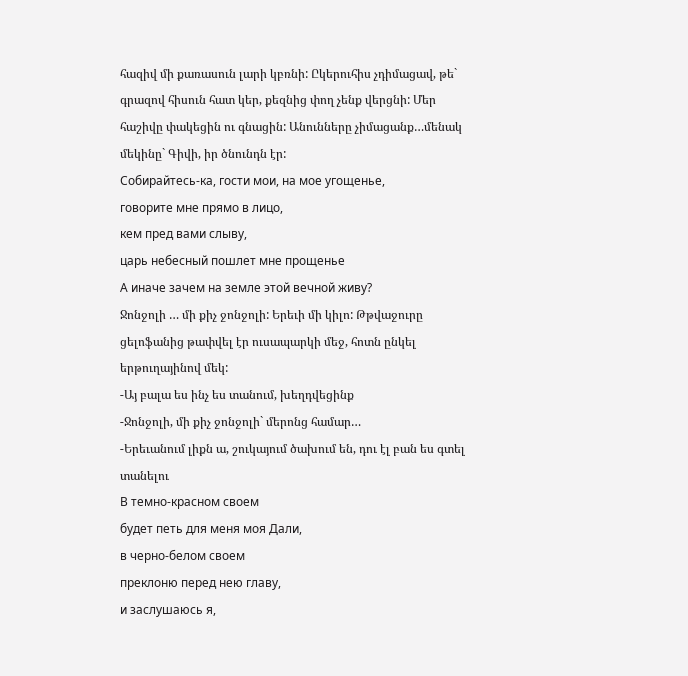հազիվ մի քառասուն լարի կբռնի: Ըկերուհիս չդիմացավ, թե` գրազով հիսուն հատ կեր, քեզնից փող չենք վերցնի: Մեր հաշիվը փակեցին ու գնացին: Անունները չիմացանք…մենակ մեկինը` Գիվի, իր ծնունդն էր:
Собирайтесь-ка, гости мои, на мое угощенье,
говорите мне прямо в лицо,
кем пред вами слыву,
царь небесный пошлет мне прощенье
А иначе зачем на земле этой вечной живу?
Ջոնջոլի … մի քիչ ջոնջոլի: Երեւի մի կիլո: Թթվաջուրը ցելոֆանից թափվել էր ուսապարկի մեջ, հոտն ընկել երթուղայինով մեկ:
-Այ բալա ես ինչ ես տանում, խեղդվեցինք
-Ջոնջոլի, մի քիչ ջոնջոլի` մերոնց համար…
-Երեւանում լիքն ա, շուկայում ծախում են, դու էլ բան ես գտել տանելու
В темно-красном своем
будет петь для меня моя Дали,
в черно-белом своем
преклоню перед нею главу,
и заслушаюсь я,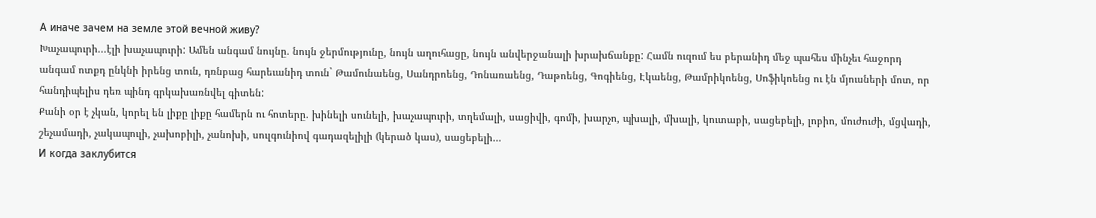А иначе зачем на земле этой вечной живу?
Խաչապուրի...էլի խաչապուրի: Ամեն անգամ նույնը. նույն ջերմությունը, նույն աղուհացը, նույն անվերջանալի խրախճանքը: Համն ուզում ես բերանիդ մեջ պահես մինչեւ հաջորդ անգամ ոտքդ ընկնի իրենց տուն, դռնբաց հարեւանիդ տուն` Թամունաենց, Սանդրոենց, Դոնառաենց, Դաթոենց, Գոգիենց, Էկաենց, Թամրիկոենց, Սոֆիկոենց ու էն մյուսների մոտ, որ հանդիպելիս դեռ պինդ գրկախառնվել գիտեն:
Քանի օր է չկան, կորել են լիքը լիքը համերն ու հոտերը. խինելի սունելի, խաչապուրի, տղեմալի, սացիվի, գոմի, խարչո, պխալի, մխալի, կուտաբի, սացեբելի, լոբիո, մուժուժի, մցվադի, շեչամադի, չակապուլի, չախոբիլի, չանոխի, սուլգունիով գադազելիլի (կերած կաս), սացեբելի…
И когда заклубится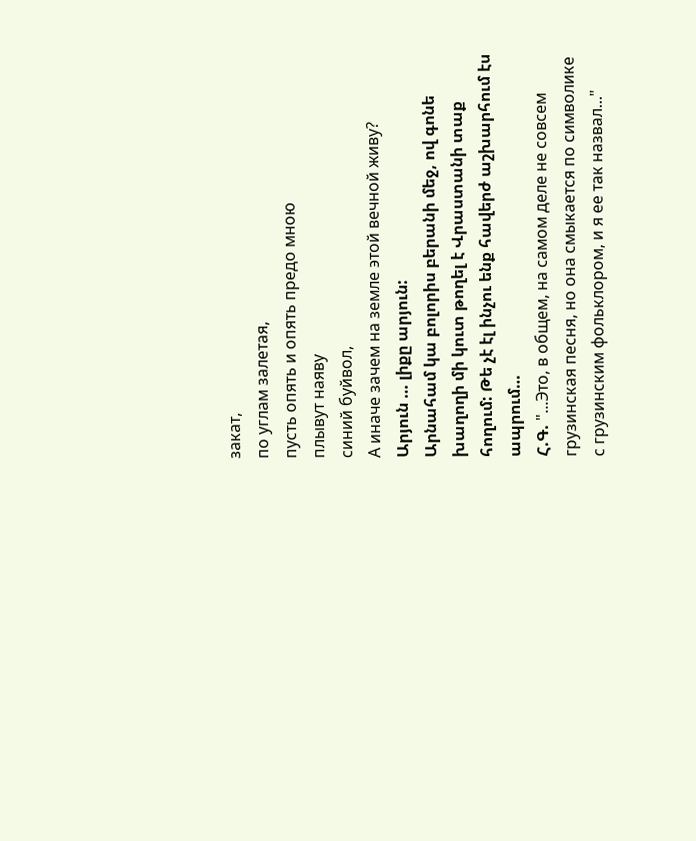закат,
по углам залетая,
пусть опять и опять предо мною
плывут наяву
синий буйвол,
А иначе зачем на земле этой вечной живу?
Արյուն … լիքը արյուն:
Արնահամ կա բոլորիս բերանի մեջ, ով գոնե խաղողի մի կուտ թողել է Վրաստանի տաք հողում: Թե չէ էլ ինչու ենք հավերժ աշխարհում էս ապրում…
Հ.Գ. "...Это, в общем, на самом деле не совсем грузинская песня, но она смыкается по символике с грузинским фольклором, и я ее так назвал..."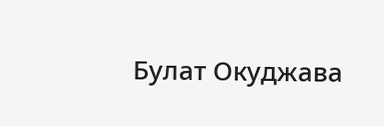Булат Окуджава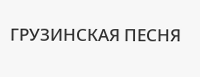ГРУЗИНСКАЯ ПЕСНЯ